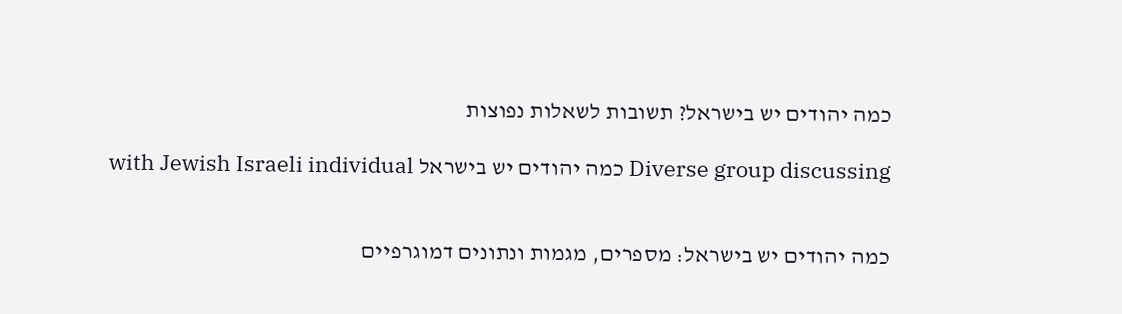כמה יהודים יש בישראל? תשובות לשאלות נפוצות

Diverse group discussing כמה יהודים יש בישראל with Jewish Israeli individual


כמה יהודים יש בישראל: מספרים, מגמות ונתונים דמוגרפיים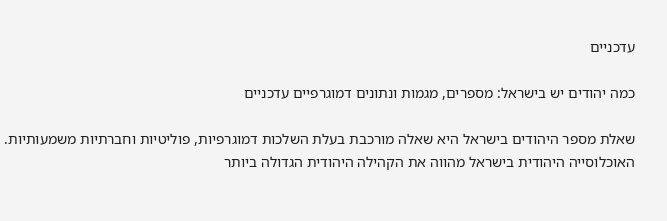עדכניים

כמה יהודים יש בישראל: מספרים, מגמות ונתונים דמוגרפיים עדכניים

שאלת מספר היהודים בישראל היא שאלה מורכבת בעלת השלכות דמוגרפיות, פוליטיות וחברתיות משמעותיות. האוכלוסייה היהודית בישראל מהווה את הקהילה היהודית הגדולה ביותר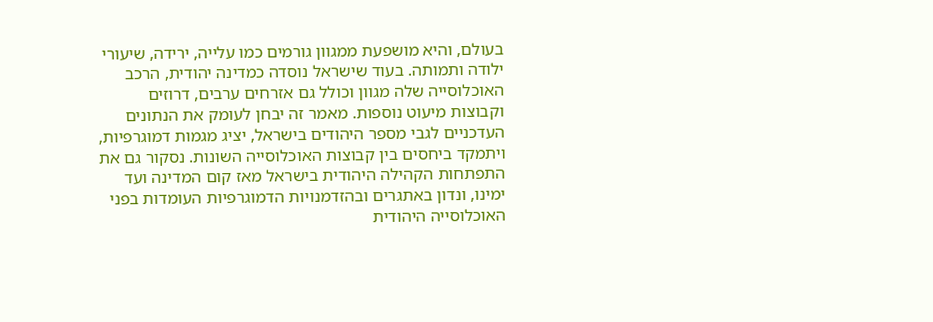בעולם, והיא מושפעת ממגוון גורמים כמו עלייה, ירידה, שיעורי ילודה ותמותה. בעוד שישראל נוסדה כמדינה יהודית, הרכב האוכלוסייה שלה מגוון וכולל גם אזרחים ערבים, דרוזים וקבוצות מיעוט נוספות. מאמר זה יבחן לעומק את הנתונים העדכניים לגבי מספר היהודים בישראל, יציג מגמות דמוגרפיות, ויתמקד ביחסים בין קבוצות האוכלוסייה השונות. נסקור גם את התפתחות הקהילה היהודית בישראל מאז קום המדינה ועד ימינו, ונדון באתגרים ובהזדמנויות הדמוגרפיות העומדות בפני האוכלוסייה היהודית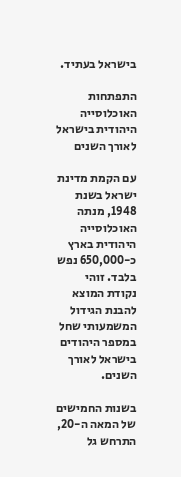בישראל בעתיד.

התפתחות האוכלוסייה היהודית בישראל לאורך השנים

עם הקמת מדינת ישראל בשנת 1948, מנתה האוכלוסייה היהודית בארץ כ-650,000 נפש בלבד. זוהי נקודת המוצא להבנת הגידול המשמעותי שחל במספר היהודים בישראל לאורך השנים.

בשנות החמישים של המאה ה-20, התרחש גל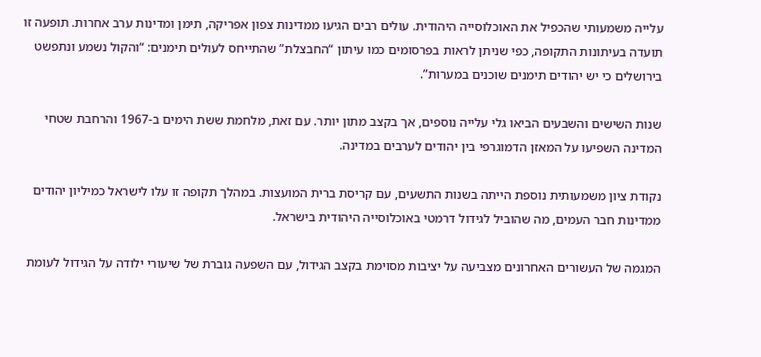עלייה משמעותי שהכפיל את האוכלוסייה היהודית. עולים רבים הגיעו ממדינות צפון אפריקה, תימן ומדינות ערב אחרות. תופעה זו תועדה בעיתונות התקופה, כפי שניתן לראות בפרסומים כמו עיתון “החבצלת” שהתייחס לעולים תימנים: “והקול נשמע ונתפשט בירושלים כי יש יהודים תימנים שוכנים במערות”.

שנות השישים והשבעים הביאו גלי עלייה נוספים, אך בקצב מתון יותר. עם זאת, מלחמת ששת הימים ב-1967 והרחבת שטחי המדינה השפיעו על המאזן הדמוגרפי בין יהודים לערבים במדינה.

נקודת ציון משמעותית נוספת הייתה בשנות התשעים, עם קריסת ברית המועצות. במהלך תקופה זו עלו לישראל כמיליון יהודים ממדינות חבר העמים, מה שהוביל לגידול דרמטי באוכלוסייה היהודית בישראל.

המגמה של העשורים האחרונים מצביעה על יציבות מסוימת בקצב הגידול, עם השפעה גוברת של שיעורי ילודה על הגידול לעומת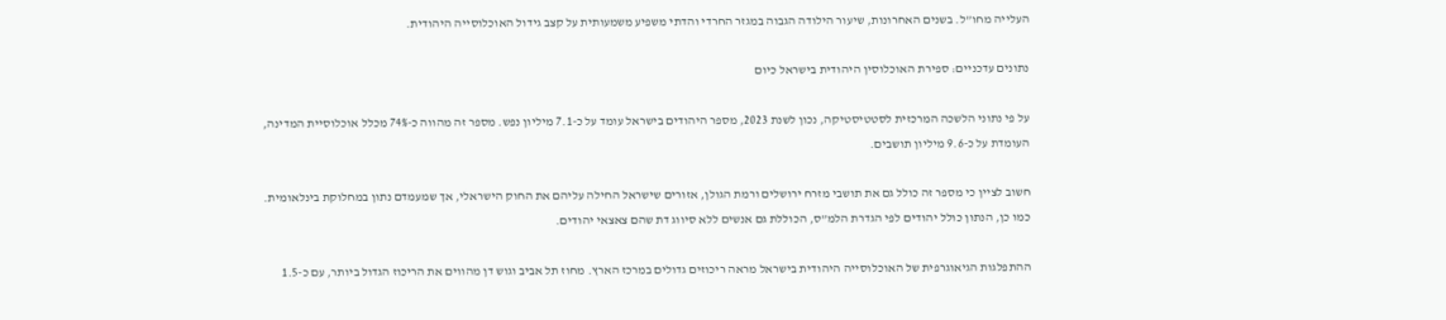העלייה מחו”ל. בשנים האחרונות, שיעור הילודה הגבוה במגזר החרדי והדתי משפיע משמעותית על קצב גידול האוכלוסייה היהודית.

נתונים עדכניים: ספירת האוכלוסין היהודית בישראל כיום

על פי נתוני הלשכה המרכזית לסטטיסטיקה, נכון לשנת 2023, מספר היהודים בישראל עומד על כ-7.1 מיליון נפש. מספר זה מהווה כ-74% מכלל אוכלוסיית המדינה, העומדת על כ-9.6 מיליון תושבים.

חשוב לציין כי מספר זה כולל גם את תושבי מזרח ירושלים ורמת הגולן, אזורים שישראל החילה עליהם את החוק הישראלי, אך שמעמדם נתון במחלוקת בינלאומית. כמו כן, הנתון כולל יהודים לפי הגדרת הלמ”ס, הכוללת גם אנשים ללא סיווג דת שהם צאצאי יהודים.

ההתפלגות הגיאוגרפית של האוכלוסייה היהודית בישראל מראה ריכוזים גדולים במרכז הארץ. מחוז תל אביב וגוש דן מהווים את הריכוז הגדול ביותר, עם כ-1.5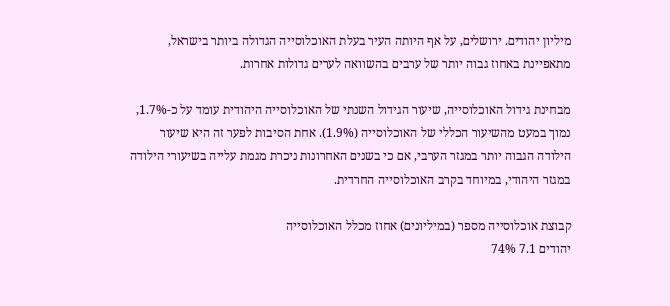מיליון יהודים. ירושלים, על אף היותה העיר בעלת האוכלוסייה הגדולה ביותר בישראל, מתאפיינת באחוז גבוה יותר של ערבים בהשוואה לערים גדולות אחרות.

מבחינת גידול האוכלוסייה, שיעור הגידול השנתי של האוכלוסייה היהודית עומד על כ-1.7%, נמוך במעט מהשיעור הכללי של האוכלוסייה (1.9%). אחת הסיבות לפער זה היא שיעור הילודה הגבוה יותר במגזר הערבי, אם כי בשנים האחרונות ניכרת מגמת עלייה בשיעורי הילודה במגזר היהודי, במיוחד בקרב האוכלוסייה החרדית.

קבוצת אוכלוסייה מספר (במיליונים) אחוז מכלל האוכלוסייה
יהודים 7.1 74%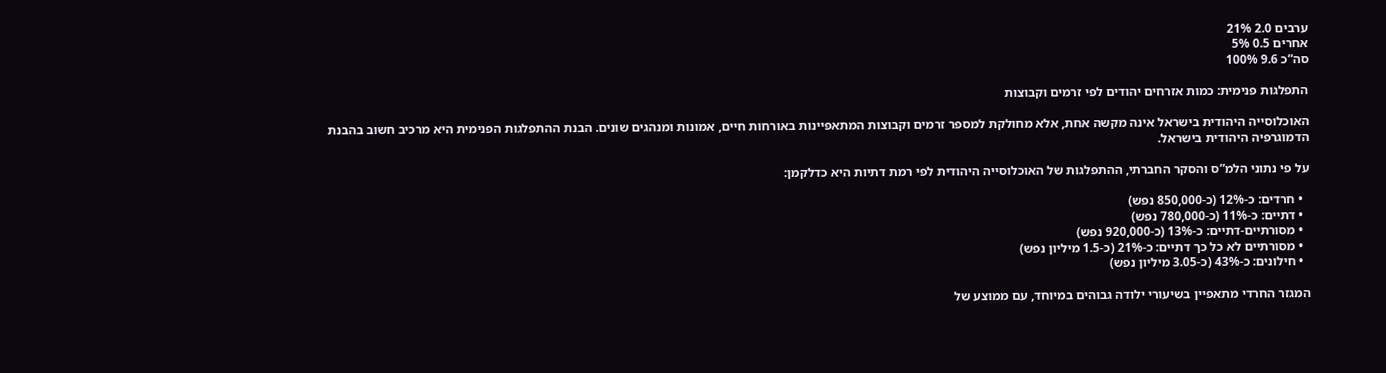ערבים 2.0 21%
אחרים 0.5 5%
סה”כ 9.6 100%

התפלגות פנימית: כמות אזרחים יהודים לפי זרמים וקבוצות

האוכלוסייה היהודית בישראל אינה מקשה אחת, אלא מחולקת למספר זרמים וקבוצות המתאפיינות באורחות חיים, אמונות ומנהגים שונים. הבנת ההתפלגות הפנימית היא מרכיב חשוב בהבנת הדמוגרפיה היהודית בישראל.

על פי נתוני הלמ”ס והסקר החברתי, ההתפלגות של האוכלוסייה היהודית לפי רמת דתיות היא כדלקמן:

  • חרדים: כ-12% (כ-850,000 נפש)
  • דתיים: כ-11% (כ-780,000 נפש)
  • מסורתיים-דתיים: כ-13% (כ-920,000 נפש)
  • מסורתיים לא כל כך דתיים: כ-21% (כ-1.5 מיליון נפש)
  • חילונים: כ-43% (כ-3.05 מיליון נפש)

המגזר החרדי מתאפיין בשיעורי ילודה גבוהים במיוחד, עם ממוצע של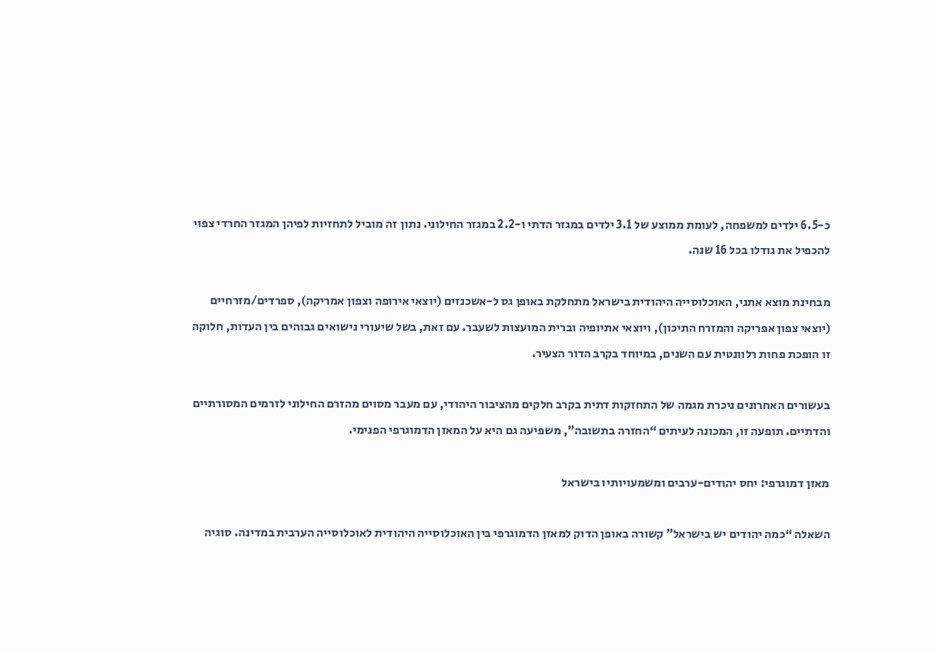כ-6.5 ילדים למשפחה, לעומת ממוצע של 3.1 ילדים במגזר הדתי ו-2.2 במגזר החילוני. נתון זה מוביל לתחזיות לפיהן המגזר החרדי צפוי להכפיל את גודלו בכל 16 שנה.

מבחינת מוצא אתני, האוכלוסייה היהודית בישראל מתחלקת באופן גס ל-אשכנזים (יוצאי אירופה וצפון אמריקה), ספרדים/מזרחיים (יוצאי צפון אפריקה והמזרח התיכון), ויוצאי אתיופיה וברית המועצות לשעבר. עם זאת, בשל שיעורי נישואים גבוהים בין העדות, חלוקה זו הופכת פחות רלוונטית עם השנים, במיוחד בקרב הדור הצעיר.

בעשורים האחרונים ניכרת מגמה של התחזקות דתית בקרב חלקים מהציבור היהודי, עם מעבר מסוים מהזרם החילוני לזרמים המסורתיים והדתיים. תופעה זו, המכונה לעיתים “החזרה בתשובה”, משפיעה גם היא על המאזן הדמוגרפי הפנימי.

מאזן דמוגרפי: יחס יהודים-ערבים ומשמעויותיו בישראל

השאלה “כמה יהודים יש בישראל” קשורה באופן הדוק למאזן הדמוגרפי בין האוכלוסייה היהודית לאוכלוסייה הערבית במדינה. סוגיה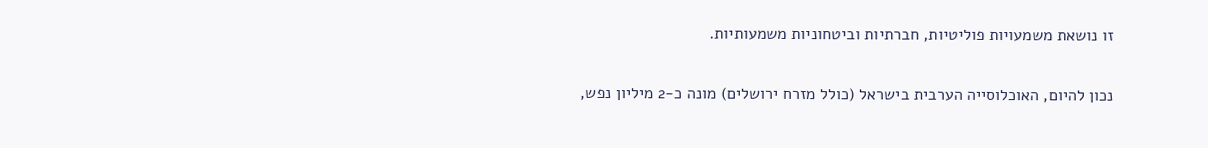זו נושאת משמעויות פוליטיות, חברתיות וביטחוניות משמעותיות.

נכון להיום, האוכלוסייה הערבית בישראל (כולל מזרח ירושלים) מונה כ-2 מיליון נפש,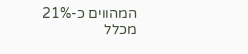המהווים כ-21% מכלל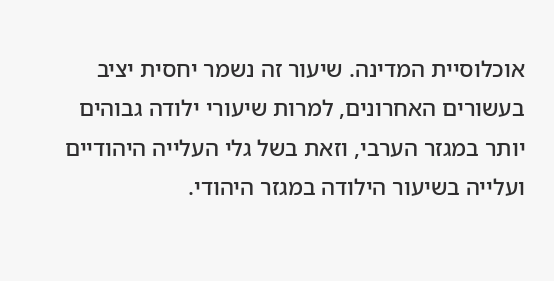אוכלוסיית המדינה. שיעור זה נשמר יחסית יציב בעשורים האחרונים, למרות שיעורי ילודה גבוהים יותר במגזר הערבי, וזאת בשל גלי העלייה היהודיים ועלייה בשיעור הילודה במגזר היהודי.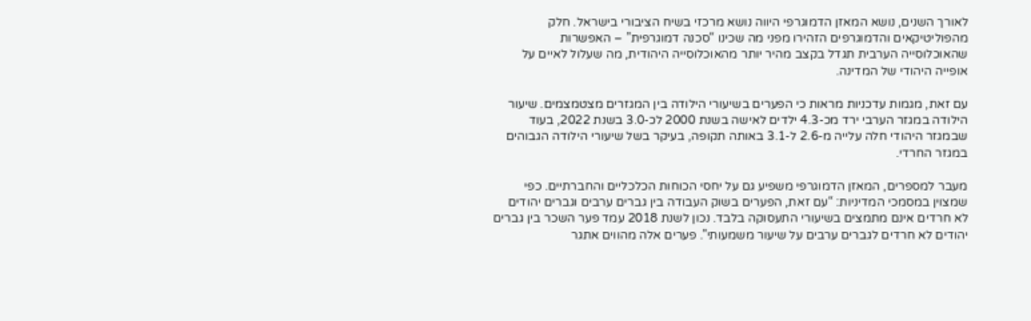לאורך השנים, נושא המאזן הדמוגרפי היווה נושא מרכזי בשיח הציבורי בישראל. חלק מהפוליטיקאים והדמוגרפים הזהירו מפני מה שכינו “סכנה דמוגרפית” – האפשרות שהאוכלוסייה הערבית תגדל בקצב מהיר יותר מהאוכלוסייה היהודית, מה שעלול לאיים על אופייה היהודי של המדינה.

עם זאת, מגמות עדכניות מראות כי הפערים בשיעורי הילודה בין המגזרים מצטמצמים. שיעור הילודה במגזר הערבי ירד מכ-4.3 ילדים לאישה בשנת 2000 לכ-3.0 בשנת 2022, בעוד שבמגזר היהודי חלה עלייה מ-2.6 ל-3.1 באותה תקופה, בעיקר בשל שיעורי הילודה הגבוהים במגזר החרדי.

מעבר למספרים, המאזן הדמוגרפי משפיע גם על יחסי הכוחות הכלכליים והחברתיים. כפי שמצוין במסמכי המדיניות: “עם זאת, הפערים בשוק העבודה בין גברים ערבים וגברים יהודים לא חרדים אינם מתמצים בשיעורי התעסוקה בלבד. נכון לשנת 2018 עמד פער השכר בין גברים יהודים לא חרדים לגברים ערבים על שיעור משמעותי”. פערים אלה מהווים אתגר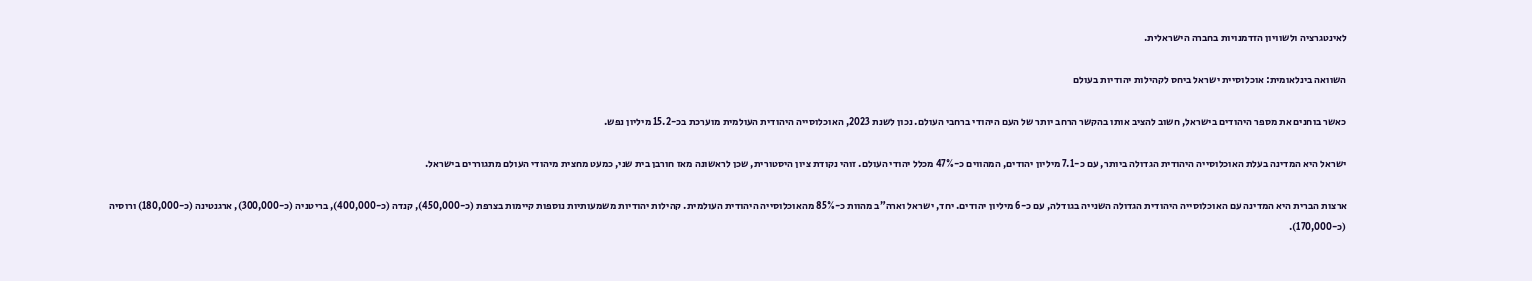לאינטגרציה ולשוויון הזדמנויות בחברה הישראלית.

השוואה בינלאומית: אוכלוסיית ישראל ביחס לקהילות יהודיות בעולם

כאשר בוחנים את מספר היהודים בישראל, חשוב להציב אותו בהקשר הרחב יותר של העם היהודי ברחבי העולם. נכון לשנת 2023, האוכלוסייה היהודית העולמית מוערכת בכ-15.2 מיליון נפש.

ישראל היא המדינה בעלת האוכלוסייה היהודית הגדולה ביותר, עם כ-7.1 מיליון יהודים, המהווים כ-47% מכלל יהודי העולם. זוהי נקודת ציון היסטורית, שכן לראשונה מאז חורבן בית שני, כמעט מחצית מיהודי העולם מתגוררים בישראל.

ארצות הברית היא המדינה עם האוכלוסייה היהודית הגדולה השנייה בגודלה, עם כ-6 מיליון יהודים. יחד, ישראל וארה”ב מהוות כ-85% מהאוכלוסייה היהודית העולמית. קהילות יהודיות משמעותיות נוספות קיימות בצרפת (כ-450,000), קנדה (כ-400,000), בריטניה (כ-300,000), ארגנטינה (כ-180,000) ורוסיה (כ-170,000).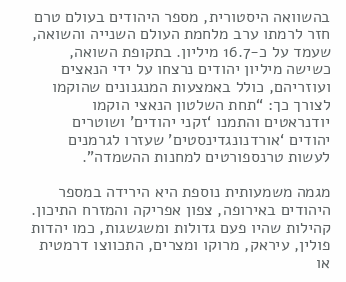בהשוואה היסטורית, מספר היהודים בעולם טרם חזר לרמתו ערב מלחמת העולם השנייה והשואה, שעמד על כ-16.7 מיליון. בתקופת השואה, כשישה מיליון יהודים נרצחו על ידי הנאצים ועוזריהם, כולל באמצעות המנגנונים שהוקמו לצורך כך: “תחת השלטון הנאצי הוקמו יודנראטים והתמנו ‘זקני יהודים’ ושוטרים יהודים ‘אורדנונגדינסטים’ שעזרו לגרמנים לעשות טרנספורטים למחנות ההשמדה”.

מגמה משמעותית נוספת היא הירידה במספר היהודים באירופה, צפון אפריקה והמזרח התיכון. קהילות שהיו פעם גדולות ומשגשגות, כמו יהדות פולין, עיראק, מרוקו ומצרים, התכווצו דרמטית או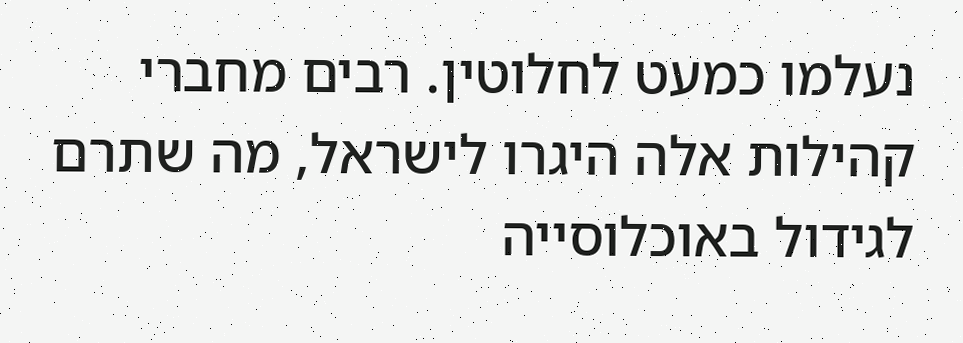נעלמו כמעט לחלוטין. רבים מחברי קהילות אלה היגרו לישראל, מה שתרם לגידול באוכלוסייה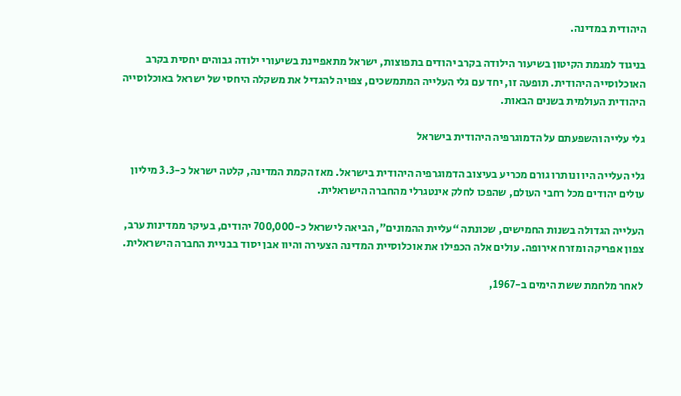היהודית במדינה.

בניגוד למגמת הקיטון בשיעור הילודה בקרב יהודים בתפוצות, ישראל מתאפיינת בשיעורי ילודה גבוהים יחסית בקרב האוכלוסייה היהודית. תופעה זו, יחד עם גלי העלייה המתמשכים, צפויה להגדיל את משקלה היחסי של ישראל באוכלוסייה היהודית העולמית בשנים הבאות.

גלי עלייה והשפעתם על הדמוגרפיה היהודית בישראל

גלי העלייה היו ונותרו גורם מכריע בעיצוב הדמוגרפיה היהודית בישראל. מאז הקמת המדינה, קלטה ישראל כ-3.3 מיליון עולים יהודים מכל רחבי העולם, שהפכו לחלק אינטגרלי מהחברה הישראלית.

העלייה הגדולה בשנות החמישים, שכונתה “עליית ההמונים”, הביאה לישראל כ-700,000 יהודים, בעיקר ממדינות ערב, צפון אפריקה ומזרח אירופה. עולים אלה הכפילו את אוכלוסיית המדינה הצעירה והיוו אבן יסוד בבניית החברה הישראלית.

לאחר מלחמת ששת הימים ב-1967,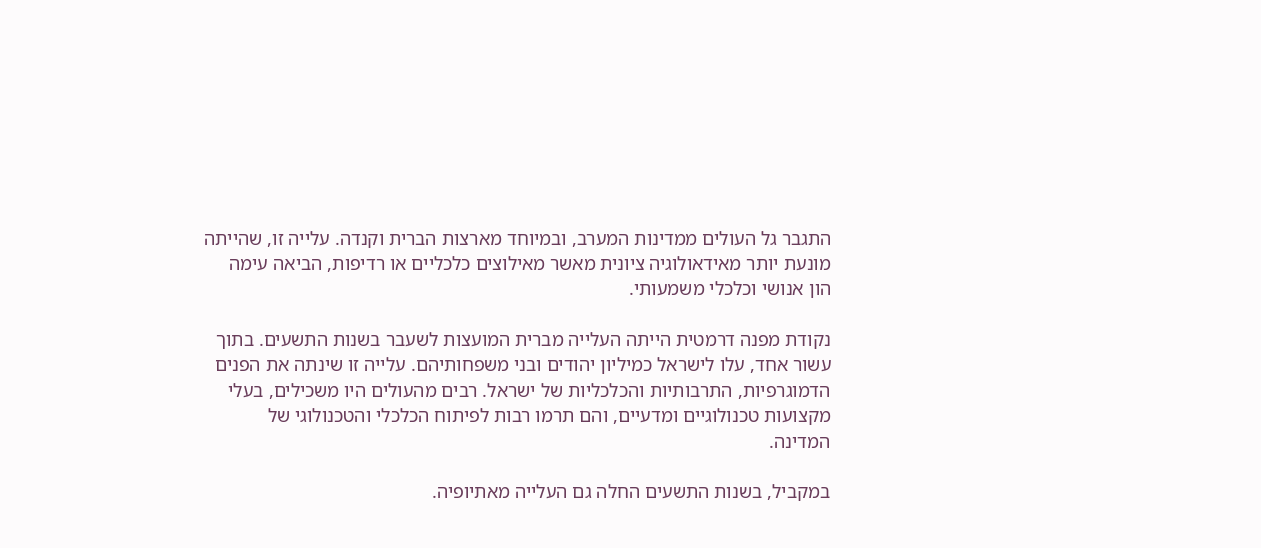התגבר גל העולים ממדינות המערב, ובמיוחד מארצות הברית וקנדה. עלייה זו, שהייתה מונעת יותר מאידאולוגיה ציונית מאשר מאילוצים כלכליים או רדיפות, הביאה עימה הון אנושי וכלכלי משמעותי.

נקודת מפנה דרמטית הייתה העלייה מברית המועצות לשעבר בשנות התשעים. בתוך עשור אחד, עלו לישראל כמיליון יהודים ובני משפחותיהם. עלייה זו שינתה את הפנים הדמוגרפיות, התרבותיות והכלכליות של ישראל. רבים מהעולים היו משכילים, בעלי מקצועות טכנולוגיים ומדעיים, והם תרמו רבות לפיתוח הכלכלי והטכנולוגי של המדינה.

במקביל, בשנות התשעים החלה גם העלייה מאתיופיה.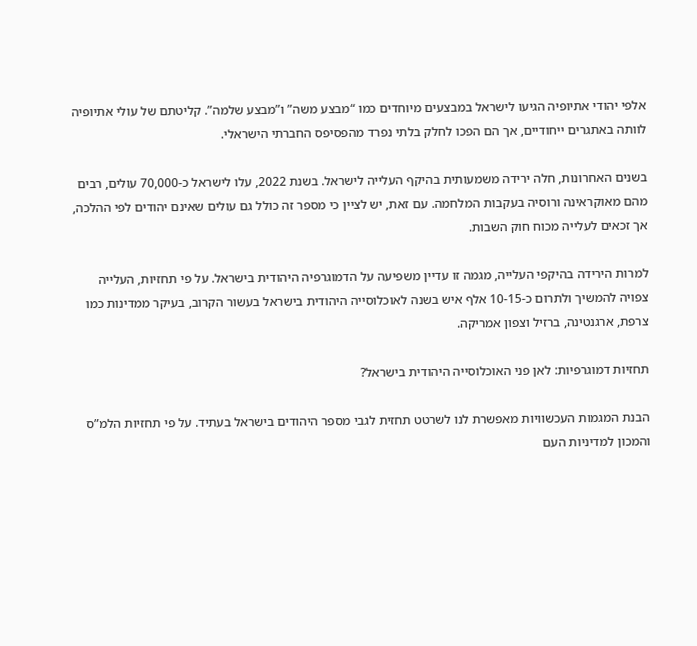אלפי יהודי אתיופיה הגיעו לישראל במבצעים מיוחדים כמו “מבצע משה” ו”מבצע שלמה”. קליטתם של עולי אתיופיה לוותה באתגרים ייחודיים, אך הם הפכו לחלק בלתי נפרד מהפסיפס החברתי הישראלי.

בשנים האחרונות, חלה ירידה משמעותית בהיקף העלייה לישראל. בשנת 2022, עלו לישראל כ-70,000 עולים, רבים מהם מאוקראינה ורוסיה בעקבות המלחמה. עם זאת, יש לציין כי מספר זה כולל גם עולים שאינם יהודים לפי ההלכה, אך זכאים לעלייה מכוח חוק השבות.

למרות הירידה בהיקפי העלייה, מגמה זו עדיין משפיעה על הדמוגרפיה היהודית בישראל. על פי תחזיות, העלייה צפויה להמשיך ולתרום כ-10-15 אלף איש בשנה לאוכלוסייה היהודית בישראל בעשור הקרוב, בעיקר ממדינות כמו צרפת, ארגנטינה, ברזיל וצפון אמריקה.

תחזיות דמוגרפיות: לאן פני האוכלוסייה היהודית בישראל?

הבנת המגמות העכשוויות מאפשרת לנו לשרטט תחזית לגבי מספר היהודים בישראל בעתיד. על פי תחזיות הלמ”ס והמכון למדיניות העם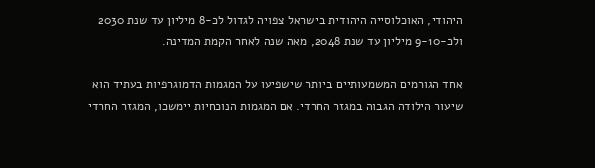היהודי, האוכלוסייה היהודית בישראל צפויה לגדול לכ-8 מיליון עד שנת 2030 ולכ-9-10 מיליון עד שנת 2048, מאה שנה לאחר הקמת המדינה.

אחד הגורמים המשמעותיים ביותר שישפיעו על המגמות הדמוגרפיות בעתיד הוא שיעור הילודה הגבוה במגזר החרדי. אם המגמות הנוכחיות יימשכו, המגזר החרדי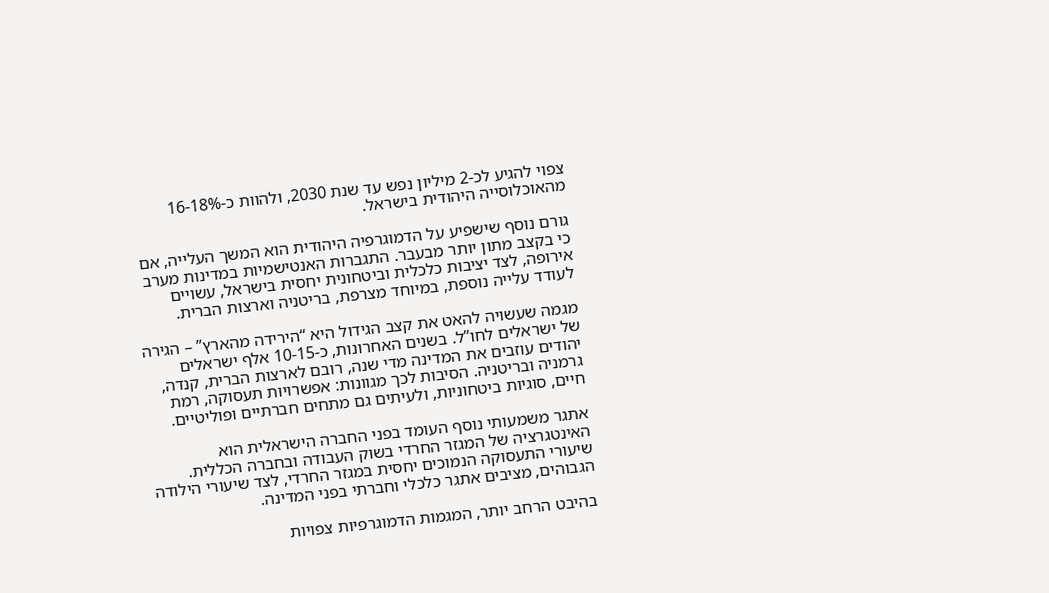צפוי להגיע לכ-2 מיליון נפש עד שנת 2030, ולהוות כ-16-18% מהאוכלוסייה היהודית בישראל.

גורם נוסף שישפיע על הדמוגרפיה היהודית הוא המשך העלייה, אם כי בקצב מתון יותר מבעבר. התגברות האנטישמיות במדינות מערב אירופה, לצד יציבות כלכלית וביטחונית יחסית בישראל, עשויים לעודד עלייה נוספת, במיוחד מצרפת, בריטניה וארצות הברית.

מגמה שעשויה להאט את קצב הגידול היא “הירידה מהארץ” – הגירה של ישראלים לחו”ל. בשנים האחרונות, כ-10-15 אלף ישראלים יהודים עוזבים את המדינה מדי שנה, רובם לארצות הברית, קנדה, גרמניה ובריטניה. הסיבות לכך מגוונות: אפשרויות תעסוקה, רמת חיים, סוגיות ביטחוניות, ולעיתים גם מתחים חברתיים ופוליטיים.

אתגר משמעותי נוסף העומד בפני החברה הישראלית הוא האינטגרציה של המגזר החרדי בשוק העבודה ובחברה הכללית. שיעורי התעסוקה הנמוכים יחסית במגזר החרדי, לצד שיעורי הילודה הגבוהים, מציבים אתגר כלכלי וחברתי בפני המדינה.

בהיבט הרחב יותר, המגמות הדמוגרפיות צפויות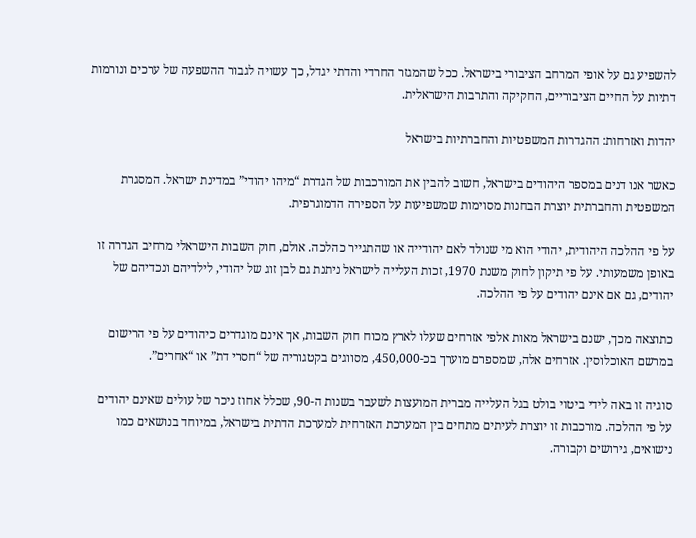להשפיע גם על אופי המרחב הציבורי בישראל. ככל שהמגזר החרדי והדתי יגדל, כך עשויה לגבור ההשפעה של ערכים ונורמות דתיות על החיים הציבוריים, החקיקה והתרבות הישראלית.

יהדות ואזרחות: ההגדרות המשפטיות והחברתיות בישראל

כאשר אנו דנים במספר היהודים בישראל, חשוב להבין את המורכבות של הגדרת “מיהו יהודי” במדינת ישראל. המסגרת המשפטית והחברתית יוצרת הבחנות מסוימות שמשפיעות על הספירה הדמוגרפית.

על פי ההלכה היהודית, יהודי הוא מי שנולד לאם יהודייה או שהתגייר כהלכה. אולם, חוק השבות הישראלי מרחיב הגדרה זו באופן משמעותי. על פי תיקון לחוק משנת 1970, זכות העלייה לישראל ניתנת גם לבן זוג של יהודי, לילדיהם ונכדיהם של יהודים, גם אם אינם יהודים על פי ההלכה.

כתוצאה מכך, ישנם בישראל מאות אלפי אזרחים שעלו לארץ מכוח חוק השבות, אך אינם מוגדרים כיהודים על פי הרישום במרשם האוכלוסין. אזרחים אלה, שמספרם מוערך בכ-450,000, מסווגים בקטגוריה של “חסרי דת” או “אחרים”.

סוגיה זו באה לידי ביטוי בולט בגל העלייה מברית המועצות לשעבר בשנות ה-90, שכלל אחוז ניכר של עולים שאינם יהודים על פי ההלכה. מורכבות זו יוצרת לעיתים מתחים בין המערכת האזרחית למערכת הדתית בישראל, במיוחד בנושאים כמו נישואים, גירושים וקבורה.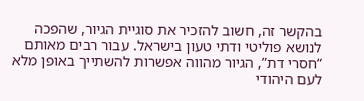בהקשר זה, חשוב להזכיר את סוגיית הגיור, שהפכה לנושא פוליטי ודתי טעון בישראל. עבור רבים מאותם “חסרי דת”, הגיור מהווה אפשרות להשתייך באופן מלא לעם היהודי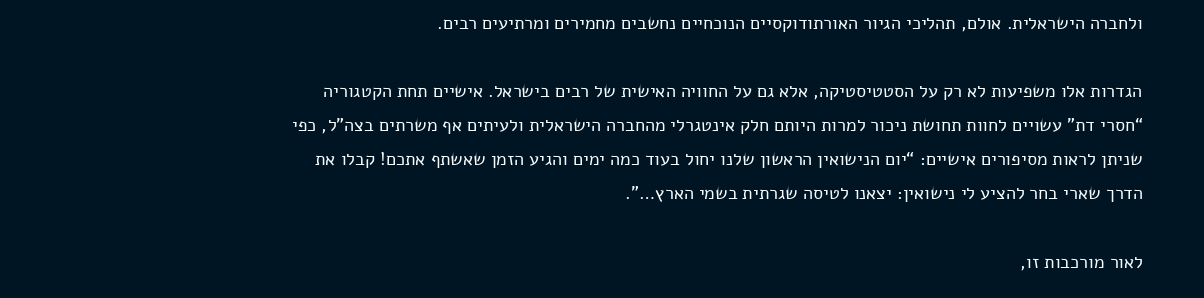ולחברה הישראלית. אולם, תהליכי הגיור האורתודוקסיים הנוכחיים נחשבים מחמירים ומרתיעים רבים.

הגדרות אלו משפיעות לא רק על הסטטיסטיקה, אלא גם על החוויה האישית של רבים בישראל. אישיים תחת הקטגוריה “חסרי דת” עשויים לחוות תחושת ניכור למרות היותם חלק אינטגרלי מהחברה הישראלית ולעיתים אף משרתים בצה”ל, כפי שניתן לראות מסיפורים אישיים: “יום הנישואין הראשון שלנו יחול בעוד כמה ימים והגיע הזמן שאשתף אתכם! קבלו את הדרך שארי בחר להציע לי נישואין: יצאנו לטיסה שגרתית בשמי הארץ…”.

לאור מורכבות זו,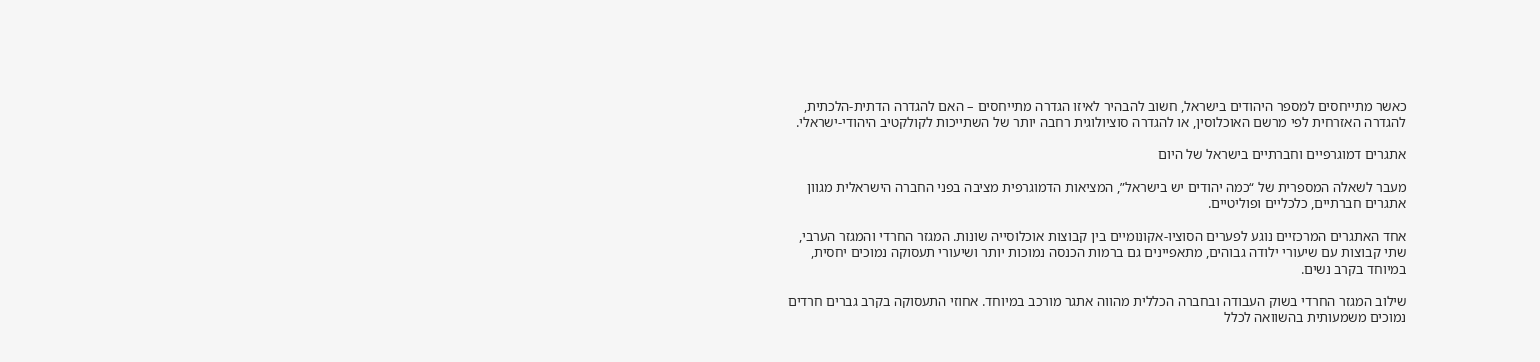כאשר מתייחסים למספר היהודים בישראל, חשוב להבהיר לאיזו הגדרה מתייחסים – האם להגדרה הדתית-הלכתית, להגדרה האזרחית לפי מרשם האוכלוסין, או להגדרה סוציולוגית רחבה יותר של השתייכות לקולקטיב היהודי-ישראלי.

אתגרים דמוגרפיים וחברתיים בישראל של היום

מעבר לשאלה המספרית של “כמה יהודים יש בישראל”, המציאות הדמוגרפית מציבה בפני החברה הישראלית מגוון אתגרים חברתיים, כלכליים ופוליטיים.

אחד האתגרים המרכזיים נוגע לפערים הסוציו-אקונומיים בין קבוצות אוכלוסייה שונות. המגזר החרדי והמגזר הערבי, שתי קבוצות עם שיעורי ילודה גבוהים, מתאפיינים גם ברמות הכנסה נמוכות יותר ושיעורי תעסוקה נמוכים יחסית, במיוחד בקרב נשים.

שילוב המגזר החרדי בשוק העבודה ובחברה הכללית מהווה אתגר מורכב במיוחד. אחוזי התעסוקה בקרב גברים חרדים נמוכים משמעותית בהשוואה לכלל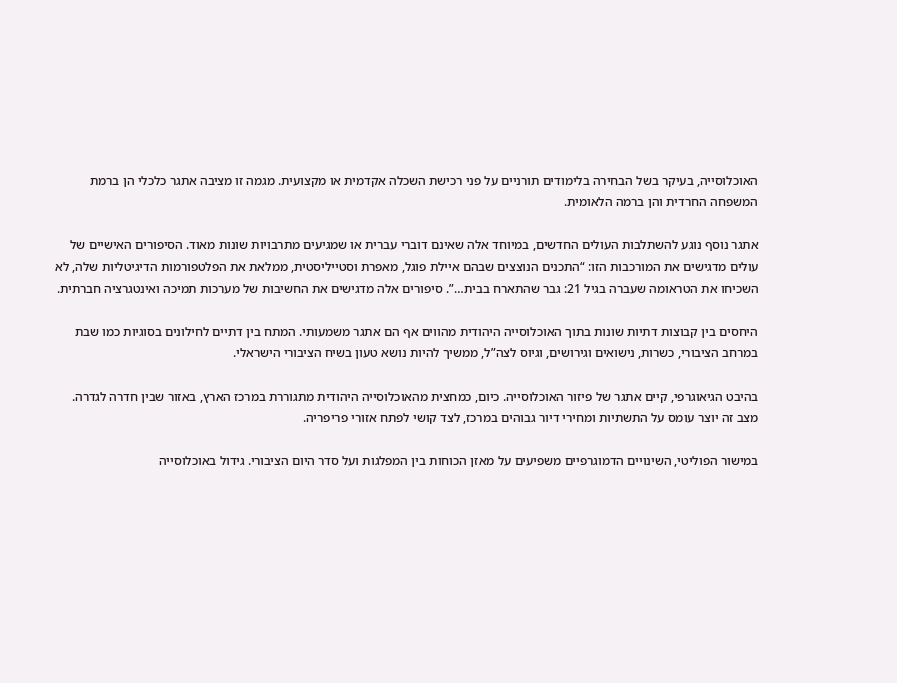האוכלוסייה, בעיקר בשל הבחירה בלימודים תורניים על פני רכישת השכלה אקדמית או מקצועית. מגמה זו מציבה אתגר כלכלי הן ברמת המשפחה החרדית והן ברמה הלאומית.

אתגר נוסף נוגע להשתלבות העולים החדשים, במיוחד אלה שאינם דוברי עברית או שמגיעים מתרבויות שונות מאוד. הסיפורים האישיים של עולים מדגישים את המורכבות הזו: “התכנים הנוצצים שבהם איילת פוגל, מאפרת וסטייליסטית, ממלאת את הפלטפורמות הדיגיטליות שלה, לא השכיחו את הטראומה שעברה בגיל 21: גבר שהתארח בבית…”. סיפורים אלה מדגישים את החשיבות של מערכות תמיכה ואינטגרציה חברתית.

היחסים בין קבוצות דתיות שונות בתוך האוכלוסייה היהודית מהווים אף הם אתגר משמעותי. המתח בין דתיים לחילונים בסוגיות כמו שבת במרחב הציבורי, כשרות, נישואים וגירושים, וגיוס לצה”ל, ממשיך להיות נושא טעון בשיח הציבורי הישראלי.

בהיבט הגיאוגרפי, קיים אתגר של פיזור האוכלוסייה. כיום, כמחצית מהאוכלוסייה היהודית מתגוררת במרכז הארץ, באזור שבין חדרה לגדרה. מצב זה יוצר עומס על התשתיות ומחירי דיור גבוהים במרכז, לצד קושי לפתח אזורי פריפריה.

במישור הפוליטי, השינויים הדמוגרפיים משפיעים על מאזן הכוחות בין המפלגות ועל סדר היום הציבורי. גידול באוכלוסייה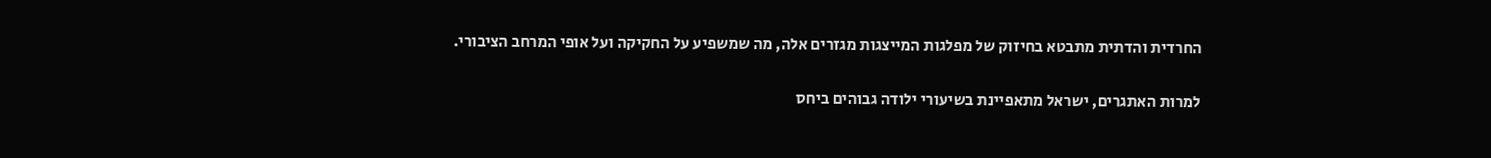החרדית והדתית מתבטא בחיזוק של מפלגות המייצגות מגזרים אלה, מה שמשפיע על החקיקה ועל אופי המרחב הציבורי.

למרות האתגרים, ישראל מתאפיינת בשיעורי ילודה גבוהים ביחס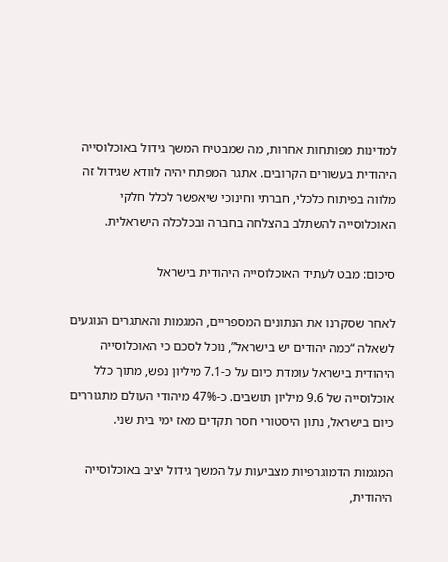למדינות מפותחות אחרות, מה שמבטיח המשך גידול באוכלוסייה היהודית בעשורים הקרובים. אתגר המפתח יהיה לוודא שגידול זה מלווה בפיתוח כלכלי, חברתי וחינוכי שיאפשר לכלל חלקי האוכלוסייה להשתלב בהצלחה בחברה ובכלכלה הישראלית.

סיכום: מבט לעתיד האוכלוסייה היהודית בישראל

לאחר שסקרנו את הנתונים המספריים, המגמות והאתגרים הנוגעים לשאלה “כמה יהודים יש בישראל”, נוכל לסכם כי האוכלוסייה היהודית בישראל עומדת כיום על כ-7.1 מיליון נפש, מתוך כלל אוכלוסייה של 9.6 מיליון תושבים. כ-47% מיהודי העולם מתגוררים כיום בישראל, נתון היסטורי חסר תקדים מאז ימי בית שני.

המגמות הדמוגרפיות מצביעות על המשך גידול יציב באוכלוסייה היהודית,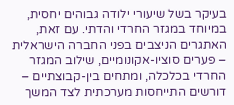בעיקר בשל שיעורי ילודה גבוהים יחסית, במיוחד במגזר החרדי והדתי. עם זאת, האתגרים הניצבים בפני החברה הישראלית – פערים סוציו-אקונומיים, שילוב המגזר החרדי בכלכלה, ומתחים בין-קבוצתיים – דורשים התייחסות מערכתית לצד המשך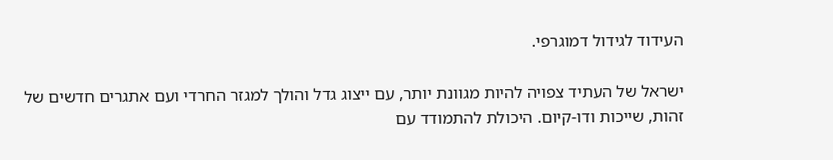העידוד לגידול דמוגרפי.

ישראל של העתיד צפויה להיות מגוונת יותר, עם ייצוג גדל והולך למגזר החרדי ועם אתגרים חדשים של זהות, שייכות ודו-קיום. היכולת להתמודד עם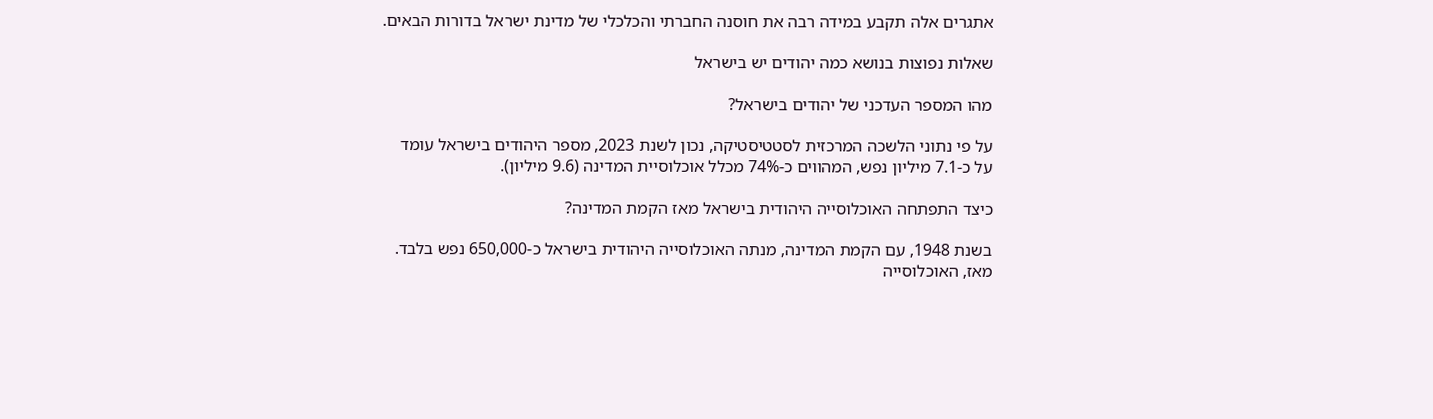אתגרים אלה תקבע במידה רבה את חוסנה החברתי והכלכלי של מדינת ישראל בדורות הבאים.

שאלות נפוצות בנושא כמה יהודים יש בישראל

מהו המספר העדכני של יהודים בישראל?

על פי נתוני הלשכה המרכזית לסטטיסטיקה, נכון לשנת 2023, מספר היהודים בישראל עומד על כ-7.1 מיליון נפש, המהווים כ-74% מכלל אוכלוסיית המדינה (9.6 מיליון).

כיצד התפתחה האוכלוסייה היהודית בישראל מאז הקמת המדינה?

בשנת 1948, עם הקמת המדינה, מנתה האוכלוסייה היהודית בישראל כ-650,000 נפש בלבד. מאז, האוכלוסייה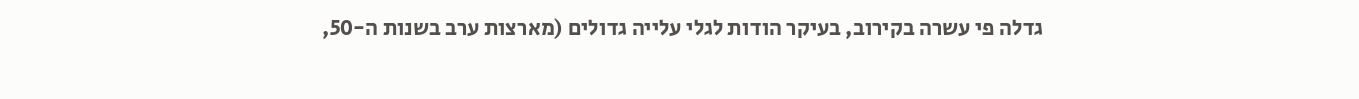גדלה פי עשרה בקירוב, בעיקר הודות לגלי עלייה גדולים (מארצות ערב בשנות ה-50,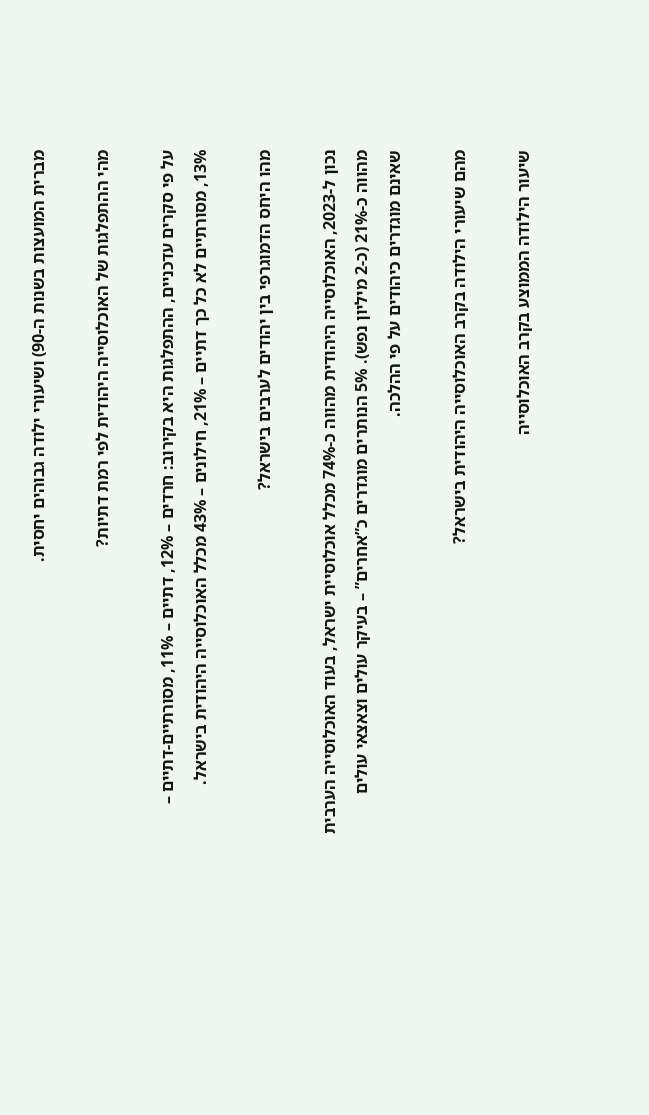מברית המועצות בשנות ה-90) ושיעורי ילודה גבוהים יחסית.

מהי ההתפלגות של האוכלוסייה היהודית לפי רמת דתיות?

על פי סקרים עדכניים, ההתפלגות היא בקירוב: חרדים – 12%, דתיים – 11%, מסורתיים-דתיים – 13%, מסורתיים לא כל כך דתיים – 21%, חילונים – 43% מכלל האוכלוסייה היהודית בישראל.

מהו היחס הדמוגרפי בין יהודים לערבים בישראל?

נכון ל-2023, האוכלוסייה היהודית מהווה כ-74% מכלל אוכלוסיית ישראל, בעוד האוכלוסייה הערבית מהווה כ-21% (כ-2 מיליון נפש). 5% הנותרים מוגדרים כ”אחרים” – בעיקר עולים וצאצאי עולים שאינם מוגדרים כיהודים על פי ההלכה.

מהם שיעורי הילודה בקרב האוכלוסייה היהודית בישראל?

שיעור הילודה הממוצע בקרב האוכלוסייה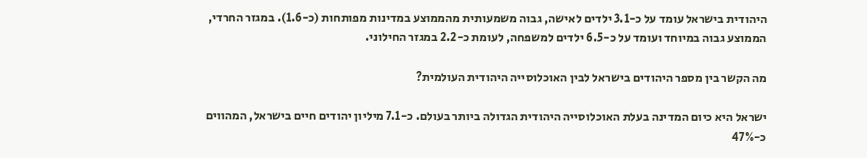היהודית בישראל עומד על כ-3.1 ילדים לאישה, גבוה משמעותית מהממוצע במדינות מפותחות (כ-1.6). במגזר החרדי, הממוצע גבוה במיוחד ועומד על כ-6.5 ילדים למשפחה, לעומת כ-2.2 במגזר החילוני.

מה הקשר בין מספר היהודים בישראל לבין האוכלוסייה היהודית העולמית?

ישראל היא כיום המדינה בעלת האוכלוסייה היהודית הגדולה ביותר בעולם. כ-7.1 מיליון יהודים חיים בישראל, המהווים כ-47%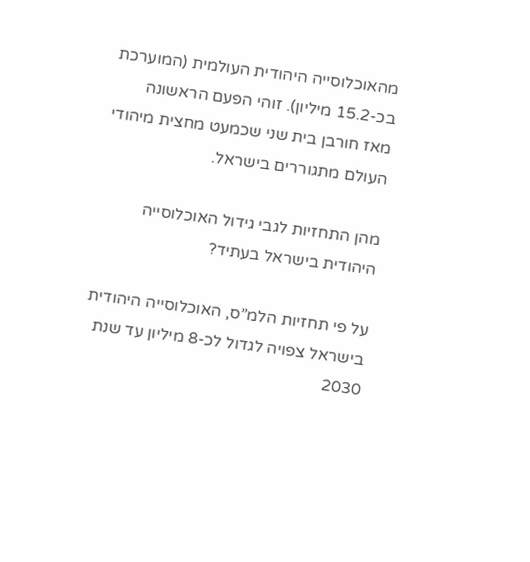מהאוכלוסייה היהודית העולמית (המוערכת בכ-15.2 מיליון). זוהי הפעם הראשונה מאז חורבן בית שני שכמעט מחצית מיהודי העולם מתגוררים בישראל.

מהן התחזיות לגבי גידול האוכלוסייה היהודית בישראל בעתיד?

על פי תחזיות הלמ”ס, האוכלוסייה היהודית בישראל צפויה לגדול לכ-8 מיליון עד שנת 2030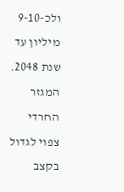ולכ-9-10 מיליון עד שנת 2048. המגזר החרדי צפוי לגדול בקצב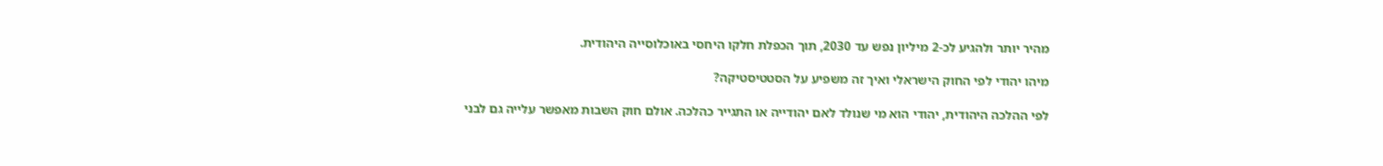מהיר יותר ולהגיע לכ-2 מיליון נפש עד 2030, תוך הכפלת חלקו היחסי באוכלוסייה היהודית.

מיהו יהודי לפי החוק הישראלי ואיך זה משפיע על הסטטיסטיקה?

לפי ההלכה היהודית, יהודי הוא מי שנולד לאם יהודייה או התגייר כהלכה. אולם חוק השבות מאפשר עלייה גם לבני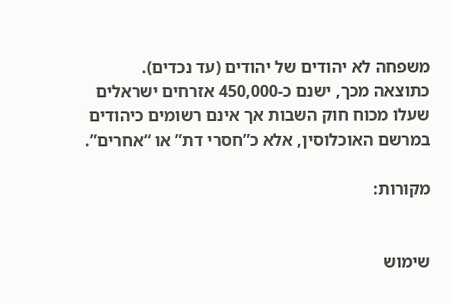משפחה לא יהודים של יהודים (עד נכדים). כתוצאה מכך, ישנם כ-450,000 אזרחים ישראלים שעלו מכוח חוק השבות אך אינם רשומים כיהודים במרשם האוכלוסין, אלא כ”חסרי דת” או “אחרים”.

מקורות:


שימוש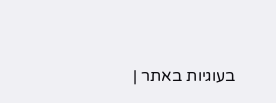בעוגיות באתר |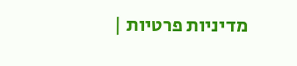מדיניות פרטיות |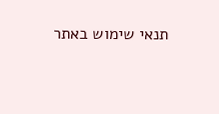תנאי שימוש באתר